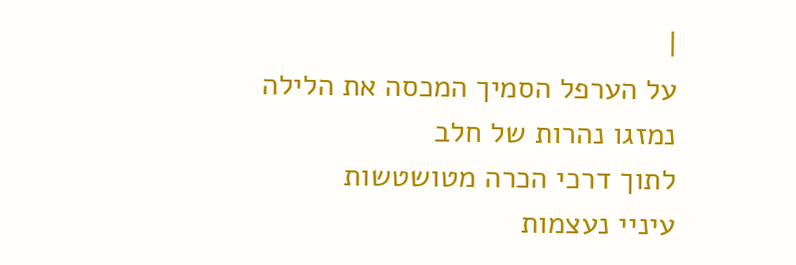|
על הערפל הסמיך המכסה את הלילה
נמזגו נהרות של חלב
לתוך דרכי הכרה מטושטשות
עיניי נעצמות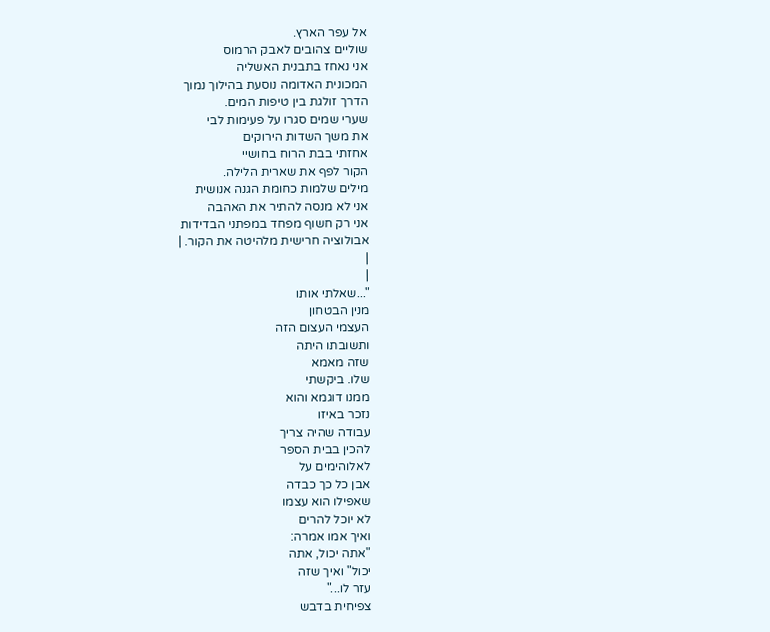אל עפר הארץ.
שוליים צהובים לאבק הרמוס
אני נאחז בתבנית האשליה
המכונית האדומה נוסעת בהילוך נמוך
הדרך זולגת בין טיפות המים.
שערי שמים סגרו על פעימות לבי
את משך השדות הירוקים
אחזתי בבת הרוח בחושיי
הקור לפף את שארית הלילה.
מילים שלמות כחומת הגנה אנושית
אני לא מנסה להתיר את האהבה
אני רק חשוף מפחד במפתני הבדידות
אבולוציה חרישית מלהיטה את הקור. |
|
|
"...שאלתי אותו
מנין הבטחון
העצמי העצום הזה
ותשובתו היתה
שזה מאמא
שלו. ביקשתי
ממנו דוגמא והוא
נזכר באיזו
עבודה שהיה צריך
להכין בבית הספר
לאלוהימים על
אבן כל כך כבדה
שאפילו הוא עצמו
לא יוכל להרים
ואיך אמו אמרה:
"אתה יכול, אתה
יכול" ואיך שזה
עזר לו..."
צפיחית בדבש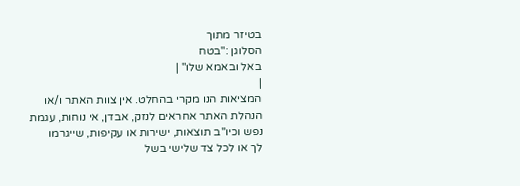בטיזר מתוך
הסלוגן :"בטח
באל ובאמא שלו" |
|
המציאות הנו מקרי בהחלט. אין צוות האתר ו/או
הנהלת האתר אחראים לנזק, אבדן, אי נוחות, עגמת
נפש וכיו''ב תוצאות, ישירות או עקיפות, שייגרמו
לך או לכל צד שלישי בשל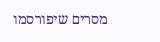מסרים שיפורסמו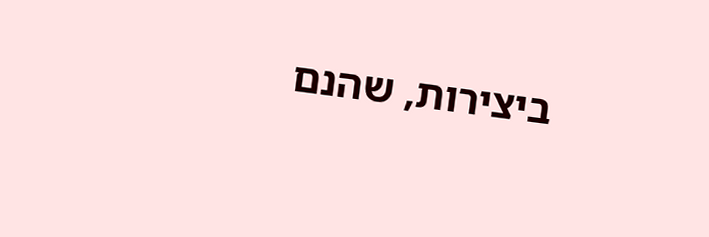ביצירות, שהנם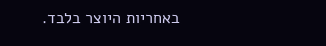באחריות היוצר בלבד.